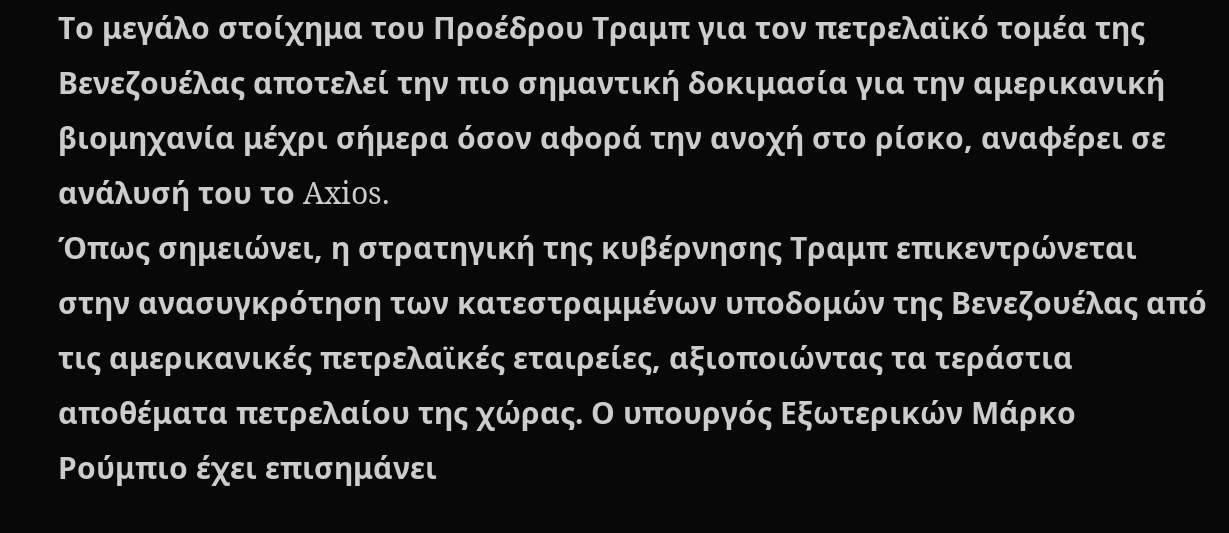Το μεγάλο στοίχημα του Προέδρου Τραμπ για τον πετρελαϊκό τομέα της Βενεζουέλας αποτελεί την πιο σημαντική δοκιμασία για την αμερικανική βιομηχανία μέχρι σήμερα όσον αφορά την ανοχή στο ρίσκο, αναφέρει σε ανάλυσή του το Axios.
Όπως σημειώνει, η στρατηγική της κυβέρνησης Τραμπ επικεντρώνεται στην ανασυγκρότηση των κατεστραμμένων υποδομών της Βενεζουέλας από τις αμερικανικές πετρελαϊκές εταιρείες, αξιοποιώντας τα τεράστια αποθέματα πετρελαίου της χώρας. Ο υπουργός Εξωτερικών Μάρκο Ρούμπιο έχει επισημάνει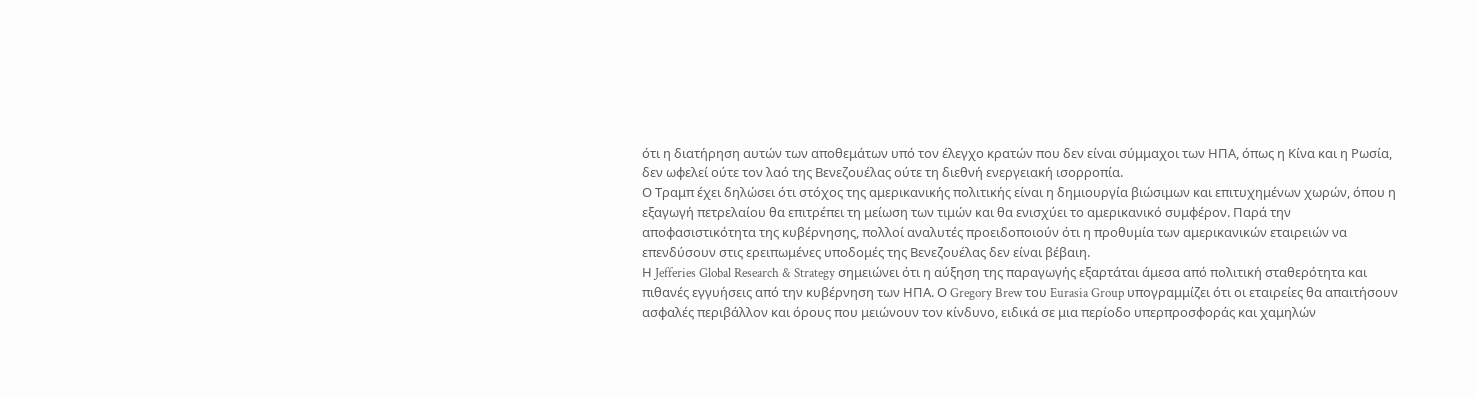ότι η διατήρηση αυτών των αποθεμάτων υπό τον έλεγχο κρατών που δεν είναι σύμμαχοι των ΗΠΑ, όπως η Κίνα και η Ρωσία, δεν ωφελεί ούτε τον λαό της Βενεζουέλας ούτε τη διεθνή ενεργειακή ισορροπία.
Ο Τραμπ έχει δηλώσει ότι στόχος της αμερικανικής πολιτικής είναι η δημιουργία βιώσιμων και επιτυχημένων χωρών, όπου η εξαγωγή πετρελαίου θα επιτρέπει τη μείωση των τιμών και θα ενισχύει το αμερικανικό συμφέρον. Παρά την αποφασιστικότητα της κυβέρνησης, πολλοί αναλυτές προειδοποιούν ότι η προθυμία των αμερικανικών εταιρειών να επενδύσουν στις ερειπωμένες υποδομές της Βενεζουέλας δεν είναι βέβαιη.
Η Jefferies Global Research & Strategy σημειώνει ότι η αύξηση της παραγωγής εξαρτάται άμεσα από πολιτική σταθερότητα και πιθανές εγγυήσεις από την κυβέρνηση των ΗΠΑ. Ο Gregory Brew του Eurasia Group υπογραμμίζει ότι οι εταιρείες θα απαιτήσουν ασφαλές περιβάλλον και όρους που μειώνουν τον κίνδυνο, ειδικά σε μια περίοδο υπερπροσφοράς και χαμηλών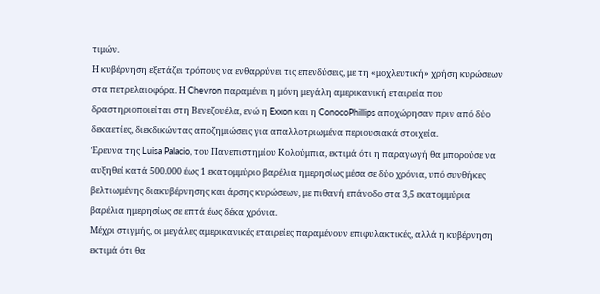τιμών.
Η κυβέρνηση εξετάζει τρόπους να ενθαρρύνει τις επενδύσεις, με τη «μοχλευτική» χρήση κυρώσεων στα πετρελαιοφόρα. Η Chevron παραμένει η μόνη μεγάλη αμερικανική εταιρεία που δραστηριοποιείται στη Βενεζουέλα, ενώ η Exxon και η ConocoPhillips αποχώρησαν πριν από δύο δεκαετίες, διεκδικώντας αποζημιώσεις για απαλλοτριωμένα περιουσιακά στοιχεία.
Έρευνα της Luisa Palacio, του Πανεπιστημίου Κολούμπια, εκτιμά ότι η παραγωγή θα μπορούσε να αυξηθεί κατά 500.000 έως 1 εκατομμύριο βαρέλια ημερησίως μέσα σε δύο χρόνια, υπό συνθήκες βελτιωμένης διακυβέρνησης και άρσης κυρώσεων, με πιθανή επάνοδο στα 3,5 εκατομμύρια βαρέλια ημερησίως σε επτά έως δέκα χρόνια.
Μέχρι στιγμής, οι μεγάλες αμερικανικές εταιρείες παραμένουν επιφυλακτικές, αλλά η κυβέρνηση εκτιμά ότι θα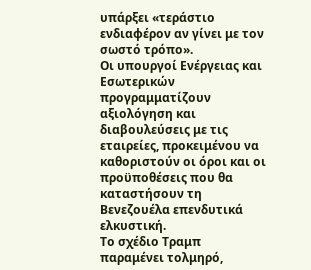υπάρξει «τεράστιο ενδιαφέρον αν γίνει με τον σωστό τρόπο».
Οι υπουργοί Ενέργειας και Εσωτερικών προγραμματίζουν αξιολόγηση και διαβουλεύσεις με τις εταιρείες, προκειμένου να καθοριστούν οι όροι και οι προϋποθέσεις που θα καταστήσουν τη Βενεζουέλα επενδυτικά ελκυστική.
Το σχέδιο Τραμπ παραμένει τολμηρό,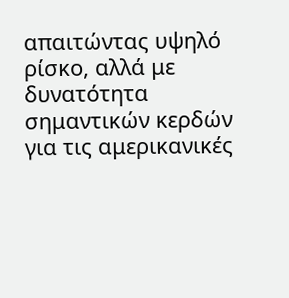απαιτώντας υψηλό ρίσκο, αλλά με δυνατότητα σημαντικών κερδών για τις αμερικανικές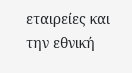εταιρείες και την εθνική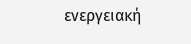ενεργειακή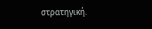στρατηγική.